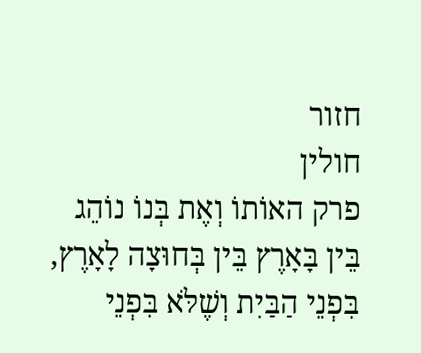חזור
חולין
פרק האוֹתוֹ וְאֶת בְּנוֹ נוֹהֵג בֵּין בָּאָרֶץ בֵּין בְּחוּצָה לָאָרֶץ, בִּפְנֵי הַבַּיִת וְשֶׁלֹּא בִּפְנֵי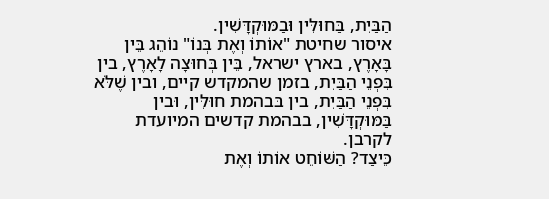הַבַּיִת, בַּחוּלִּין וּבַמּוּקְדָּשִׁין.
איסור שחיטת "אוֹתוֹ וְאֶת בְּנוֹ" נוֹהֵג בֵּין בָּאָרֶץ, בארץ ישראל, בֵּין בְּחוּצָה לָאָרֶץ, בין בִּפְנֵי הַבַּיִת, בזמן שהמקדש קיים, ובין שֶׁלֹּא בִּפְנֵי הַבַּיִת, בין בּבהמת חוּלִּין, וּבין בַּמּוּקְדָּשִׁין, בבהמת קדשים המיועדת לקרבן.
כֵּיצַד? הַשּׁוֹחֵט אוֹתוֹ וְאֶת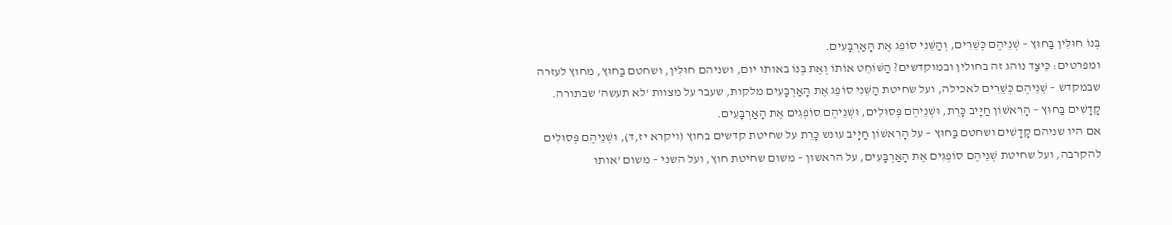בְּנוֹ חוּלִּין בַּחוּץ – שְׁנֵיהֶם כְּשֵׁרִים, וְהַשֵּׁנִי סוֹפֵג אֶת הָאַרְבָּעִים.
ומפרטים: כֵּיצַד נוהג זה בחולין ובמוקדשים? הַשּׁוֹחֵט אוֹתוֹ וְאֶת בְּנוֹ באותו יום, ושניהם חוּלִּין, ושחטם בַּחוּץ, מחוץ לעזרה שבמקדש – שְׁנֵיהֶם כְּשֵׁרִים לאכילה, ועל שחיטת הַשֵּׁנִי סוֹפֵג אֶת הָאַרְבָּעִים מלקות, שעבר על מצוות 'לא תעשה' שבתורה.
קָדָשִׁים בַּחוּץ – הָרִאשׁוֹן חַיָּיב כָּרֵת, וּשְׁנֵיהֶם פְּסוּלִים, וּשְׁנֵיהֶם סוֹפְגִים אֶת הָאַרְבָּעִים.
אם היו שניהם קָדָשִׁים ושחטם בַּחוּץ – על הָרִאשׁוֹן חַיָּיב עונש כָּרֵת על שחיטת קדשים בחוץ (ויקרא יז,ד), וּשְׁנֵיהֶם פְּסוּלִים להקרבה, ועל שחיטת שְׁנֵיהֶם סוֹפְגִים אֶת הָאַרְבָּעִים, על הראשון – משום שחיטת חוץ, ועל השני – משום 'אותו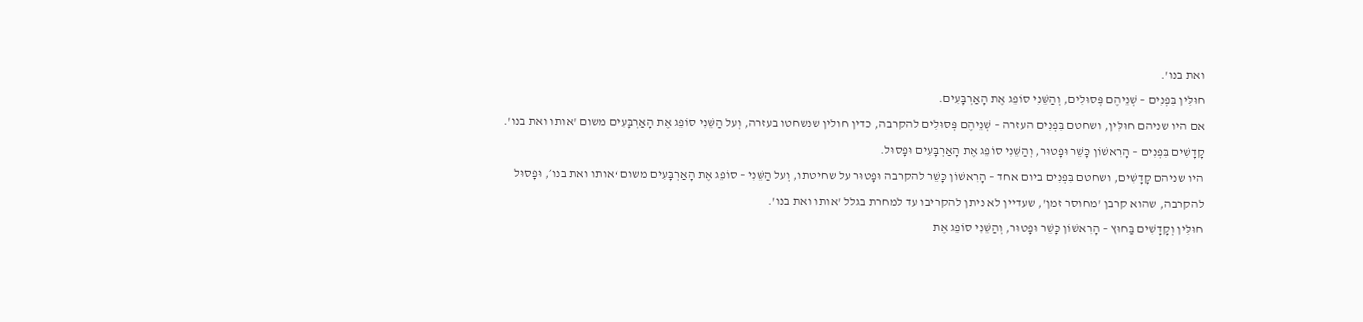ואת בנו'.
חוּלִּין בִּפְנִים – שְׁנֵיהֶם פְּסוּלִים, וְהַשֵּׁנִי סוֹפֵג אֶת הָאַרְבָּעִים.
אם היו שניהם חוּלִּין, ושחטם בִּפְנִים העזרה – שְׁנֵיהֶם פְּסוּלִים להקרבה, כדין חולין שנשחטו בעזרה, וְעל הַשֵּׁנִי סוֹפֵג אֶת הָאַרְבָּעִים משום 'אותו ואת בנו'.
קָדָשִׁים בִּפְנִים – הָרִאשׁוֹן כָּשֵׁר וּפָטוּר, וְהַשֵּׁנִי סוֹפֵג אֶת הָאַרְבָּעִים וּפָסוּל.
היו שניהם קָדָשִׁים, ושחטם בִּפְנִים ביום אחד – הָרִאשׁוֹן כָּשֵׁר להקרבה וּפָטוּר על שחיטתו, וְעל הַשֵּׁנִי – סוֹפֵג אֶת הָאַרְבָּעִים משום ‘אותו ואת בנו׳, וּפָסוּל להקרבה, שהוא קרבן 'מחוסר זמן', שעדיין לא ניתן להקריבו עד למחרת בגלל 'אותו ואת בנו'.
חוּלִּין וְקָדָשִׁים בַּחוּץ – הָרִאשׁוֹן כָּשֵׁר וּפָטוּר, וְהַשֵּׁנִי סוֹפֵג אֶת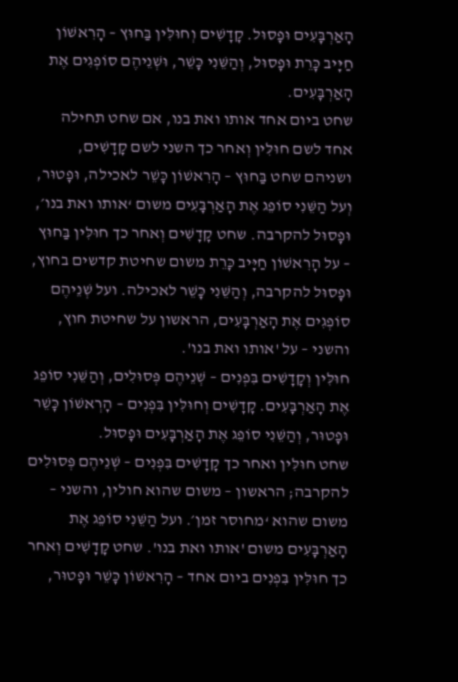הָאַרְבָּעִים וּפָסוּל. קָדָשִׁים וְחוּלִּין בַּחוּץ – הָרִאשׁוֹן חַיָּיב כָּרֵת וּפָסוּל, וְהַשֵּׁנִי כָּשֵׁר, וּשְׁנֵיהֶם סוֹפְגִים אֶת הָאַרְבָּעִים.
שחט ביום אחד אותו ואת בנו, אם שחט תחילה אחד לשם חוּלִּין וְאחר כך השני לשם קָדָשִׁים, ושניהם שחט בַּחוּץ – הָרִאשׁוֹן כָּשֵׁר לאכילה, וּפָטוּר, וְעל הַשֵּׁנִי סוֹפֵג אֶת הָאַרְבָּעִים משום ‘אותו ואת בנו׳, וּפָסוּל להקרבה. שחט קָדָשִׁים וְאחר כך חוּלִּין בַּחוּץ – על הָרִאשׁוֹן חַיָּיב כָּרֵת משום שחיטת קדשים בחוץ, וּפָסוּל להקרבה, וְהַשֵּׁנִי כָּשֵׁר לאכילה. ועל שְׁנֵיהֶם סוֹפְגִים אֶת הָאַרְבָּעִים, הראשון על שחיטת חוץ, והשני – על 'אותו ואת בנו'.
חוּלִּין וְקָדָשִׁים בִּפְנִים – שְׁנֵיהֶם פְּסוּלִים, וְהַשֵּׁנִי סוֹפֵג אֶת הָאַרְבָּעִים. קָדָשִׁים וְחוּלִּין בִּפְנִים – הָרְאשׁוֹן כָּשֵׁר וּפָטוּר, וְהַשֵּׁנִי סוֹפֵג אֶת הָאַרְבָּעִים וּפָסוּל.
שחט חוּלִּין ואחר כך קָדָשִׁים בִּפְנִים – שְׁנֵיהֶם פְּסוּלִים להקרבה; הראשון – משום שהוא חולין, והשני – משום שהוא ‘מחוסר זמן׳. ועל הַשֵּׁנִי סוֹפֵג אֶת הָאַרְבָּעִים משום 'אותו ואת בנו'. שחט קָדָשִׁים וְאחר כך חוּלִּין בִּפְנִים ביום אחד – הָרִאשׁוֹן כָּשֵׁר וּפָטוּר,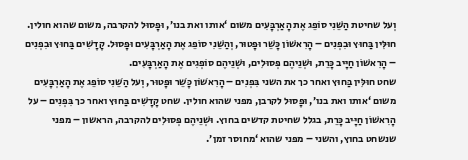וְעל שחיטת הַשֵּׁנִי סוֹפֵג אֶת הָאַרְבָּעִים משום ‘אותו ואת בנו׳, וּפָסוּל להקרבה, משום שהוא חולין.
חוּלִּין בַּחוּץ וּבִפְנִים – הָרִאשׁוֹן כָּשֵׁר וּפָטוּר, וְהַשֵּׁנִי סוֹפֵג אֶת הָאַרְבָּעִים וּפָסוּל. קָדָשִׁים בַּחוּץ וּבִפְנִים – הָרִאשׁוֹן חַיָּיב כָּרֵת, וּשְׁנֵיהֶם פְּסוּלִים, וּשְׁנֵיהֶם סוֹפְגִים אֶת הָאַרְבָּעִים.
שחט חוּלִּין בַּחוּץ ואחר כך את השני בִּפְנִים – הָרִאשׁוֹן כָּשֵׁר וּפָטוּר, וְעל הַשֵּׁנִי סוֹפֵג אֶת הָאַרְבָּעִים משום ‘אותו ואת בנו׳, וּפָסוּל לקרבן, מפני שהוא חולין. שחט קָדָשִׁים בַּחוּץ ואחר כך בִּפְנִים – על הָרִאשׁוֹן חַיָּיב כָּרֵת, בגלל שחיטת קדשים בחוץ. וּשְׁנֵיהֶם פְּסוּלִים להקרבה, הראשון – מפני שנשחט בחוץ, והשני – מפני שהוא ‘מחוסר זמן׳.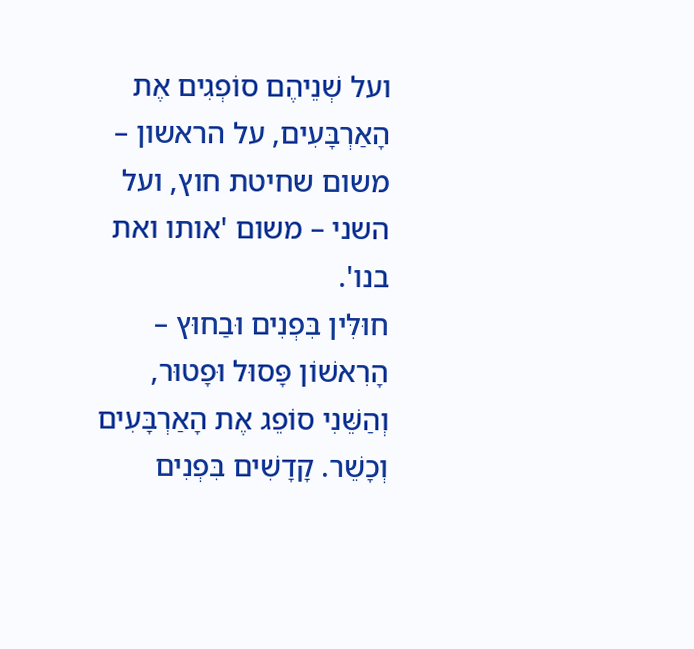ועל שְׁנֵיהֶם סוֹפְגִים אֶת הָאַרְבָּעִים, על הראשון – משום שחיטת חוץ, ועל השני – משום 'אותו ואת בנו'.
חוּלִּין בִּפְנִים וּבַחוּץ – הָרִאשׁוֹן פָּסוּל וּפָטוּר, וְהַשֵּׁנִי סוֹפֵג אֶת הָאַרְבָּעִים וְכָשֵׁר. קָדָשִׁים בִּפְנִים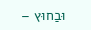וּבַחוּץ –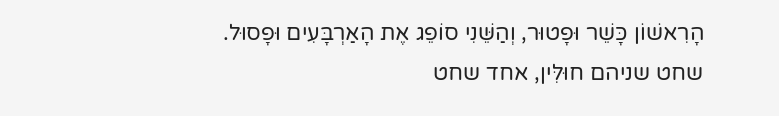הָרִאשׁוֹן כָּשֵׁר וּפָטוּר, וְהַשֵּׁנִי סוֹפֵג אֶת הָאַרְבָּעִים וּפָסוּל.
שחט שניהם חוּלִּין, אחד שחט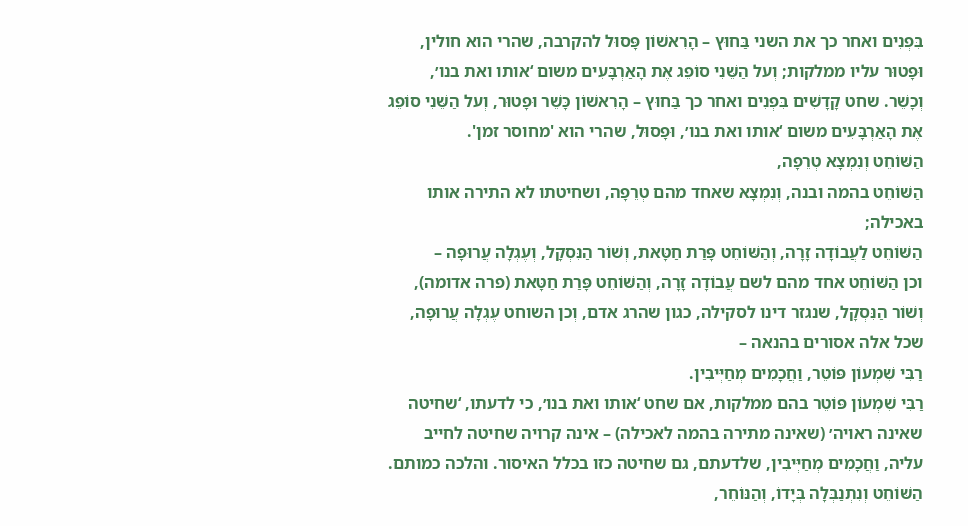בִּפְנִים ואחר כך את השני בַּחוּץ – הָרִאשׁוֹן פָּסוּל להקרבה, שהרי הוא חולין, וּפָטוּר עליו ממלקות; וְעל הַשֵּׁנִי סוֹפֵג אֶת הָאַרְבָּעִים משום ‘אותו ואת בנו׳, וְכָשֵׁר. שחט קָדָשִׁים בִּפְנִים ואחר כך בַּחוּץ – הָרִאשׁוֹן כָּשֵׁר וּפָטוּר, וְעל הַשֵּׁנִי סוֹפֵג אֶת הָאַרְבָּעִים משום ‘אותו ואת בנו׳, וּפָסוּל, שהרי הוא 'מחוסר זמן'.
הַשּׁוֹחֵט וְנִמְצָא טְרֵפָה,
הַשּׁוֹחֵט בהמה ובנה, וְנִמְצָא שאחד מהם טְרֵפָה, ושחיטתו לא התירה אותו באכילה;
הַשּׁוֹחֵט לַעֲבוֹדָה זָרָה, וְהַשּׁוֹחֵט פָּרַת חַטָּאת, וְשׁוֹר הַנִּסְקָל, וְעֶגְלָה עֲרוּפָה –
וכן הַשּׁוֹחֵט אחד מהם לשם עֲבוֹדָה זָרָה, וְהַשּׁוֹחֵט פָּרַת חַטָּאת (פרה אדומה), וְשׁוֹר הַנִּסְקָל, שנגזר דינו לסקילה, כגון שהרג אדם, וְכן השוחט עֶגְלָה עֲרוּפָה, שכל אלה אסורים בהנאה –
רַבִּי שִׁמְעוֹן פּוֹטֵר, וַחֲכָמִים מְחַיְּיבִין.
רַבִּי שִׁמְעוֹן פּוֹטֵר בהם ממלקות, אם שחט ‘אותו ואת בנו׳, כי לדעתו, ‘שחיטה שאינה ראויה׳ (שאינה מתירה בהמה לאכילה) – אינה קרויה שחיטה לחייב עליה, וַחֲכָמִים מְחַיְּיבִין, שלדעתם, גם שחיטה כזו בכלל האיסור. והלכה כמותם.
הַשּׁוֹחֵט וְנִתְנַבְּלָה בְּיָדוֹ, וְהַנּוֹחֵר,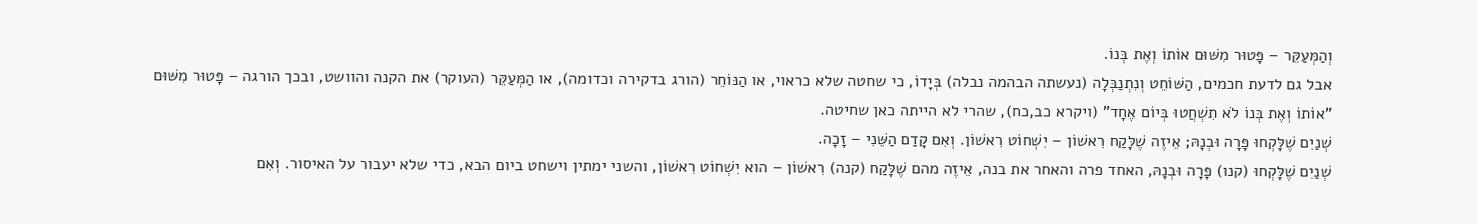וְהַמְּעַקֵּר – פָּטוּר מִשּׁוּם אוֹתוֹ וְאֶת בְּנוֹ.
אבל גם לדעת חכמים, הַשּׁוֹחֵט וְנִתְנַבְּלָה (נעשתה הבהמה נבלה) בְּיָדוֹ, כי שחטה שלא כראוי, או הַנּוֹחֵר (הורג בדקירה וכדומה), או הַמְּעַקֵּר (העוקר) את הקנה והוושט, ובכך הורגה – פָּטוּר מִשּׁוּם "אוֹתוֹ וְאֶת בְּנוֹ לֹא תִשְׁחֲטוּ בְּיוֹם אֶחָד" (ויקרא כב,כח), שהרי לא הייתה כאן שחיטה.
שְׁנַיִם שֶׁלָּקְחוּ פָּרָה וּבְנָהּ; אֵיזֶה שֶׁלָּקַח רִאשׁוֹן – יִשְׁחוֹט רִאשׁוֹן. וְאִם קָדַם הַשֵּׁנִי – זָכָה.
שְׁנַיִם שֶׁלָּקְחוּ (קנו) פָּרָה וּבְנָהּ, האחד פרה והאחר את בנה, אֵיזֶה מהם שֶׁלָּקַח (קנה) רִאשׁוֹן – הוא יִשְׁחוֹט רִאשׁוֹן, והשני ימתין וישחט ביום הבא, כדי שלא יעבור על האיסור. וְאִם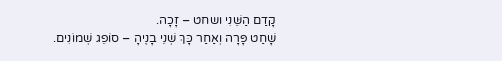קָדַם הַשֵּׁנִי ושחט – זָכָה.
שָׁחַט פָּרָה וְאַחַר כָּךְ שְׁנֵי בָנֶיהָ – סוֹפֵג שְׁמוֹנִים.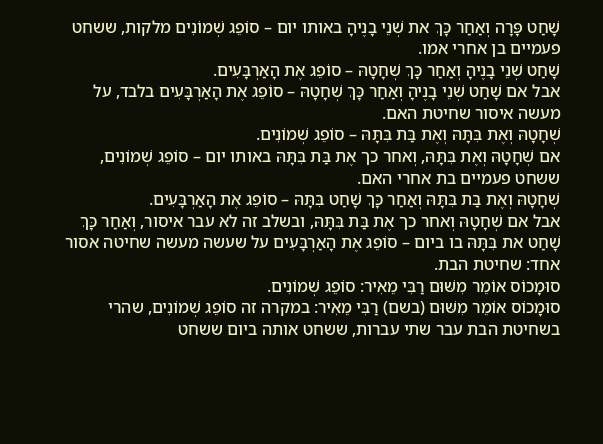שָׁחַט פָּרָה וְאַחַר כָּךְ את שְׁנֵי בָנֶיהָ באותו יום – סוֹפֵג שְׁמוֹנִים מלקות, ששחט פעמיים בן אחרי אמו.
שָׁחַט שְׁנֵי בָנֶיהָ וְאַחַר כָּךְ שְׁחָטָהּ – סוֹפֵג אֶת הָאַרְבָּעִים.
אבל אם שָׁחַט שְׁנֵי בָנֶיהָ וְאַחַר כָּךְ שְׁחָטָהּ – סוֹפֵג אֶת הָאַרְבָּעִים בלבד, על מעשה איסור שחיטת האם.
שְׁחָטָהּ וְאֶת בִּתָּהּ וְאֶת בַּת בִּתָּהּ – סוֹפֵג שְׁמוֹנִים.
אם שְׁחָטָהּ וְאֶת בִּתָּהּ, וְאחר כך אֶת בַּת בִּתָּהּ באותו יום – סוֹפֵג שְׁמוֹנִים, ששחט פעמיים בת אחרי האם.
שְׁחָטָהּ וְאֶת בַּת בִּתָּהּ וְאַחַר כָּךְ שָׁחַט בִּתָּהּ – סוֹפֵג אֶת הָאַרְבָּעִים.
אבל אם שְׁחָטָהּ וְאחר כך אֶת בַּת בִּתָּהּ, ובשלב זה לא עבר איסור, וְאַחַר כָּךְ שָׁחַט את בִּתָּהּ בו ביום – סוֹפֵג אֶת הָאַרְבָּעִים על שעשה מעשה שחיטה אסור אחד: שחיטת הבת.
סוּמָכוֹס אוֹמֵר מִשּׁוּם רַבִּי מֵאִיר: סוֹפֵג שְׁמוֹנִים.
סוּמָכוֹס אוֹמֵר מִשּׁוּם (בשם) רַבִּי מֵאִיר: במקרה זה סוֹפֵג שְׁמוֹנִים, שהרי בשחיטת הבת עבר שתי עברות, ששחט אותה ביום ששחט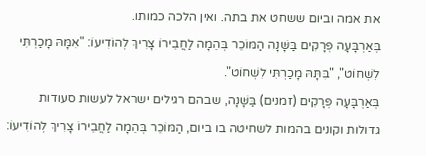את אמה וביום ששחט את בתה. ואין הלכה כמותו.
בְּאַרְבָּעָה פְּרָקִים בַּשָּׁנָה הַמּוֹכֵר בְּהֵמָה לַחֲבֵירוֹ צָרִיךְ לְהוֹדִיעוֹ: "אִמָּהּ מָכַרְתִּי לִשְׁחוֹט", "בִּתָּהּ מָכַרְתִּי לִשְׁחוֹט".
בְּאַרְבָּעָה פְּרָקִים (זמנים) בַּשָּׁנָה, שבהם רגילים ישראל לעשות סעודות גדולות וקונים בהמות לשחיטה בו ביום, הַמּוֹכֵר בְּהֵמָה לַחֲבֵירוֹ צָרִיךְ לְהוֹדִיעוֹ: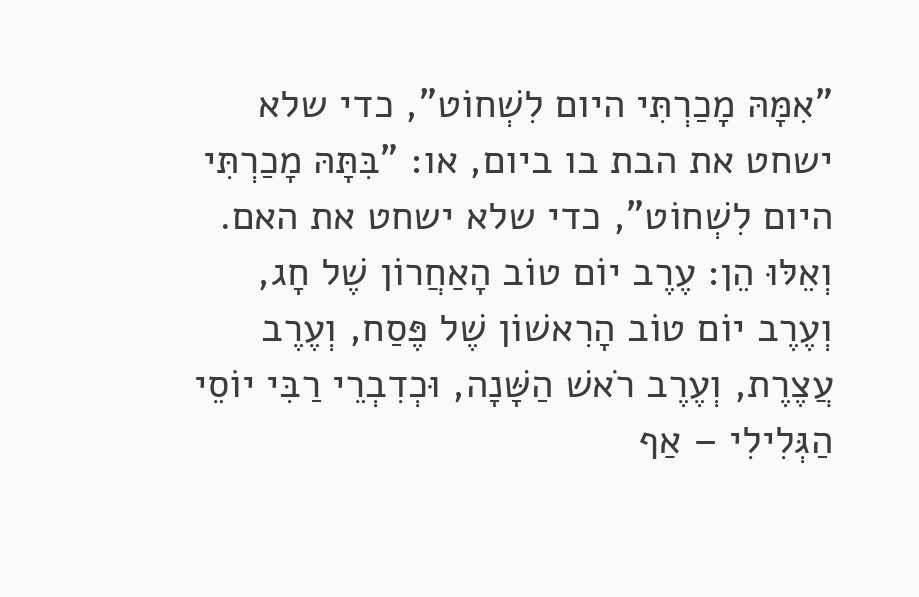"אִמָּהּ מָכַרְתִּי היום לִשְׁחוֹט", כדי שלא ישחט את הבת בו ביום, או: "בִּתָּהּ מָכַרְתִּי היום לִשְׁחוֹט", כדי שלא ישחט את האם.
וְאֵלּוּ הֵן: עֶרֶב יוֹם טוֹב הָאַחֲרוֹן שֶׁל חָג, וְעֶרֶב יוֹם טוֹב הָרִאשׁוֹן שֶׁל פֶּסַח, וְעֶרֶב עֲצֶרֶת, וְעֶרֶב רֹאשׁ הַשָּׁנָה, וּכְדִבְרֵי רַבִּי יוֹסֵי הַגְּלִילִי – אַף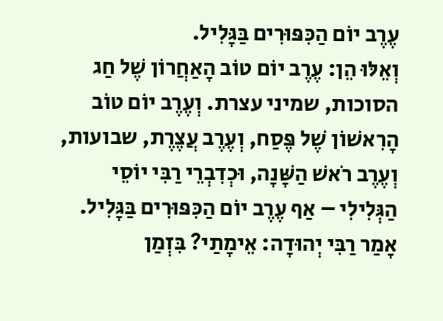עֶרֶב יוֹם הַכִּפּוּרִים בַּגָּלִיל.
וְאֵלּוּ הֵן: עֶרֶב יוֹם טוֹב הָאַחֲרוֹן שֶׁל חַג הסוכות, שמיני עצרת. וְעֶרֶב יוֹם טוֹב הָרִאשׁוֹן שֶׁל פֶּסַח, וְעֶרֶב עֲצֶרֶת, שבועות, וְעֶרֶב רֹאשׁ הַשָּׁנָה, וּכְדִבְרֵי רַבִּי יוֹסֵי הַגְּלִילִי – אַף עֶרֶב יוֹם הַכִּפּוּרִים בַּגָּלִיל.
אָמַר רַבִּי יְהוּדָה: אֵימָתַי? בִּזְמַן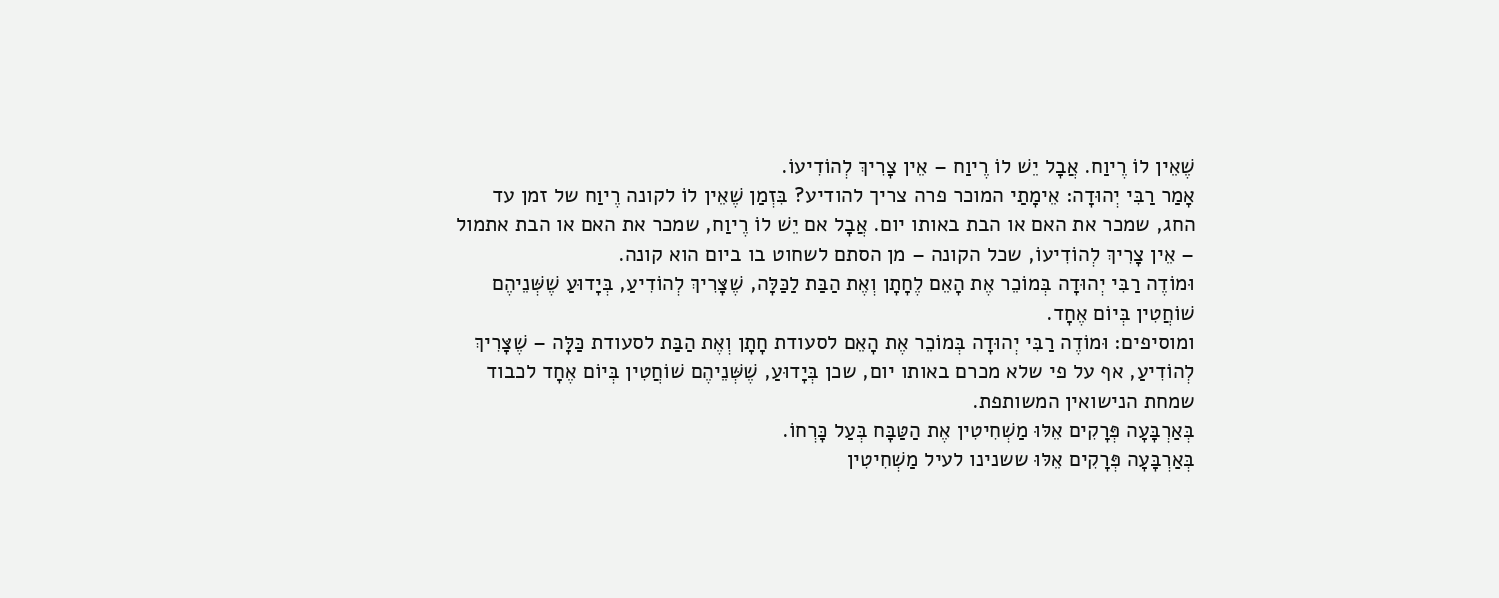שֶׁאֵין לוֹ רֶיוַח. אֲבָל יֵשׁ לוֹ רֶיוַח – אֵין צָרִיךְ לְהוֹדִיעוֹ.
אָמַר רַבִּי יְהוּדָה: אֵימָתַי המוכר פרה צריך להודיע? בִּזְמַן שֶׁאֵין לוֹ לקונה רֶיוַח של זמן עד החג, שמכר את האם או הבת באותו יום. אֲבָל אם יֵשׁ לוֹ רֶיוַח, שמכר את האם או הבת אתמול – אֵין צָרִיךְ לְהוֹדִיעוֹ, שכל הקונה – מן הסתם לשחוט בו ביום הוא קונה.
וּמוֹדֶה רַבִּי יְהוּדָה בְּמוֹכֵר אֶת הָאֵם לֶחָתָן וְאֶת הַבַּת לַכַּלָּה, שֶׁצָּרִיךְ לְהוֹדִיעַ, בְּיָדוּעַ שֶׁשְּׁנֵיהֶם שׁוֹחֲטִין בְּיוֹם אֶחָד.
ומוסיפים: וּמוֹדֶה רַבִּי יְהוּדָה בְּמוֹכֵר אֶת הָאֵם לסעודת חָתָן וְאֶת הַבַּת לסעודת כַּלָּה – שֶׁצָּרִיךְ לְהוֹדִיעַ, אף על פי שלא מכרם באותו יום, שכן בְּיָדוּעַ, שֶׁשְּׁנֵיהֶם שׁוֹחֲטִין בְּיוֹם אֶחָד לכבוד שמחת הנישואין המשותפת.
בְּאַרְבָּעָה פְּרָקִים אֵלּוּ מַשְׁחִיטִין אֶת הַטַּבָּח בְּעַל כָּרְחוֹ.
בְּאַרְבָּעָה פְּרָקִים אֵלּוּ ששנינו לעיל מַשְׁחִיטִין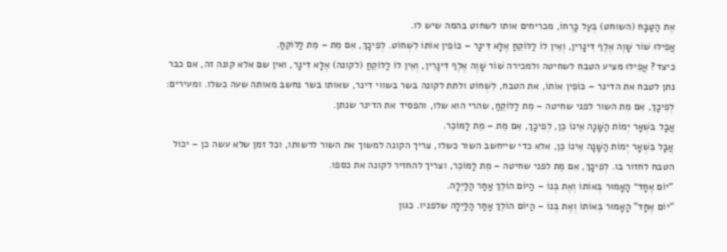אֶת הַטַּבָּח (השוחט) בְּעַל כָּרְחוֹ, מכריחים אותו לשחוט בהמה שיש לו.
אֲפִילּוּ שׁוֹר שָׁוֶה אֶלֶף דִּינָרִין, וְאֵין לוֹ לַלּוֹקֵחַ אֶלָּא דִּינָר – כּוֹפִין אוֹתוֹ לִשְׁחוֹט. לְפִיכָךְ, אִם מֵת – מֵת לַלּוֹקֵחַ.
כיצד? אֲפִילּוּ מציע הטבח לשחיטה ולמכירה שׁוֹר שָׁוֶה אֶלֶף דִּינָרִין, וְאֵין לוֹ לַלּוֹקֵחַ (לקונה) אֶלָּא דִּינָר, ואין שם אלא קונה זה, אם כבר נתן לטבח את הדינר – כּוֹפִין אוֹתוֹ, את הטבח, לִשְׁחוֹט ולתת לקונה בשר בשווי דינר, שאותו בשר נחשב מאותה שעה כשלו. ומעירים: לְפִיכָךְ, אִם מֵת השור לפני שחיטה – מֵת לַלּוֹקֵחַ, שהרי הוא שלו, והפסיד את הדינר שנתן.
אֲבָל בִּשְׁאָר יְמוֹת הַשָּׁנָה אֵינוֹ כֵּן, לְפִיכָךְ, אִם מֵת – מֵת לַמּוֹכֵר.
אֲבָל בִּשְׁאָר יְמוֹת הַשָּׁנָה אֵינוֹ כֵּן, אלא כדי שייחשב השור כשלו, צריך הקונה למשוך את השור לרשותו, וכל זמן שלא עשה כן – יכול הטבח לחזור בו. לְפִיכָךְ, אִם מֵת לפני שחיטה – מֵת לַמּוֹכֵר, וצריך להחזיר לקונה את כספו.
“יוֹם אֶחָד״ הָאָמוּר בְּאוֹתוֹ וְאֶת בְּנוֹ – הַיּוֹם הוֹלֵךְ אַחַר הַלַּיְלָה.
"יוֹם אֶחָד" הָאָמוּר בְּאוֹתוֹ וְאֶת בְּנוֹ – הַיּוֹם הוֹלֵךְ אַחַר הַלַּיְלָה שלפניו. כגון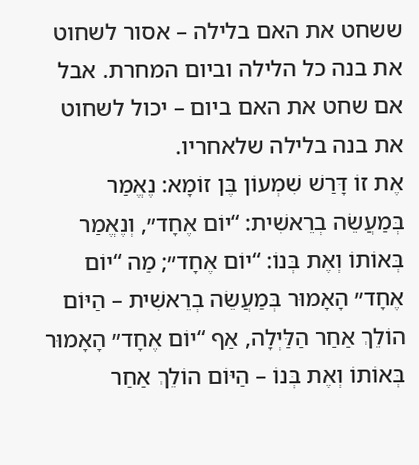ששחט את האם בלילה – אסור לשחוט את בנה כל הלילה וביום המחרת. אבל אם שחט את האם ביום – יכול לשחוט את בנה בלילה שלאחריו.
אֶת זוֹ דָּרַשׁ שִׁמְעוֹן בֶּן זוֹמָא: נֶאֱמַר בְּמַעֲשֵׂה בְרֵאשִׁית: “יוֹם אֶחָד״, וְנֶאֱמַר בְּאוֹתוֹ וְאֶת בְּנוֹ: “יוֹם אֶחָד״; מַה “יוֹם אֶחָד״ הָאָמוּר בְּמַעֲשֵׂה בְרֵאשִׁית – הַיּוֹם הוֹלֵךְ אַחַר הַלַּיְלָה, אַף “יוֹם אֶחָד״ הָאָמוּר בְּאוֹתוֹ וְאֶת בְּנוֹ – הַיּוֹם הוֹלֵךְ אַחַר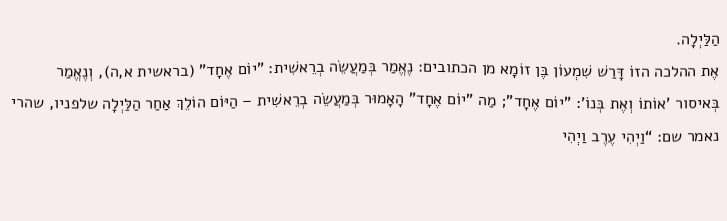הַלַּיְלָה.
אֶת ההלכה הזוֹ דָּרַשׁ שִׁמְעוֹן בֶּן זוֹמָא מן הכתובים: נֶאֱמַר בְּמַעֲשֵׂה בְרֵאשִׁית: "יוֹם אֶחָד" (בראשית א,ה), וְנֶאֱמַר בְּאיסור 'אוֹתוֹ וְאֶת בְּנוֹ': "יוֹם אֶחָד"; מַה "יוֹם אֶחָד" הָאָמוּר בְּמַעֲשֵׂה בְרֵאשִׁית – הַיּוֹם הוֹלֵךְ אַחַר הַלַּיְלָה שלפניו, שהרי נאמר שם: “וַיְהִי עֶרֶב וַיְהִי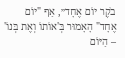בֹקֶר יוֹם אֶחָד״, אַף "יוֹם אֶחָד" הָאָמוּר בְּ'אוֹתוֹ וְאֶת בְּנוֹ' – הַיּוֹם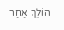הוֹלֵךְ אַחַר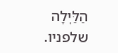הַלַּיְלָה שלפניו.